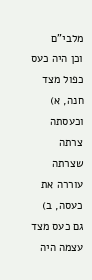מלבי"ם
וכן היה כעס כפול מצד חנה, א) וכעסתה צרתה שצרתה עוררה את כעסה, ב) גם כעס מצד עצמה היה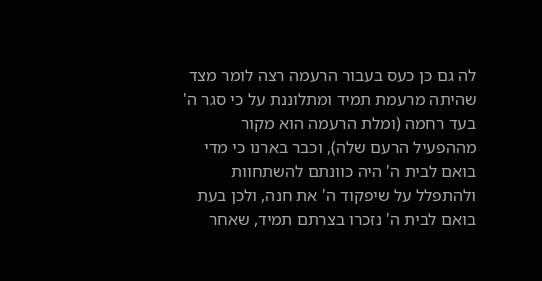לה גם כן כעס בעבור הרעמה רצה לומר מצד שהיתה מרעמת תמיד ומתלוננת על כי סגר ה' בעד רחמה (ומלת הרעמה הוא מקור מההפעיל הרעם שלה), וכבר בארנו כי מדי בואם לבית ה' היה כוונתם להשתחוות ולהתפלל על שיפקוד ה' את חנה, ולכן בעת בואם לבית ה' נזכרו בצרתם תמיד, שאחר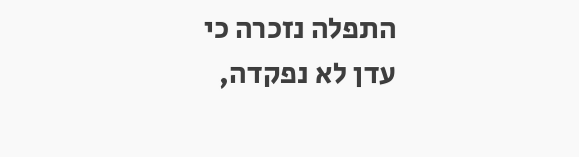התפלה נזכרה כי עדן לא נפקדה,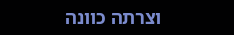וצרתה כוונה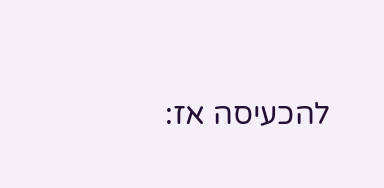להכעיסה אז: